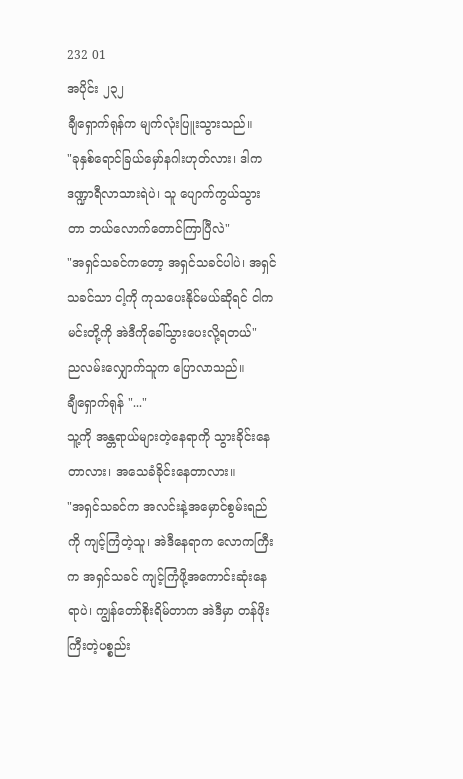232 01
အပိုင်း ၂၃၂
ချီရှောက်ရုန်က မျက်လုံးပြူးသွားသည်။
"ခုနှစ်ရောင်ခြယ်မှော်နဂါးဟုတ်လား၊ ဒါက ဒဏ္ဍာရီလာသားရဲပဲ၊ သူ ပျောက်ကွယ်သွားတာ ဘယ်လောက်တောင်ကြာပြီလဲ"
"အရှင်သခင်ကတော့ အရှင်သခင်ပါပဲ၊ အရှင်သခင်သာ ငါ့ကို ကုသပေးနိုင်မယ်ဆိုရင် ငါက မင်းတို့ကို အဲဒီကိုခေါ်သွားပေးလို့ရတယ်"
ညလမ်းလျှောက်သူက ပြောလာသည်။
ချီရှောက်ရုန် "..."
သူ့ကို အန္တရာယ်များတဲ့နေရာကို သွားခိုင်းနေတာလား၊ အသေခံခိုင်းနေတာလား။
"အရှင်သခင်က အလင်းနဲ့အမှောင်စွမ်းရည်ကို ကျင့်ကြံတဲ့သူ၊ အဲဒီနေရာက လောကကြီးက အရှင်သခင် ကျင့်ကြံဖို့အကောင်းဆုံးနေရာပဲ၊ ကျွန်တော်စိုးရိမ်တာက အဲဒီမှာ တန်ဖိုးကြီးတဲ့ပစ္စည်း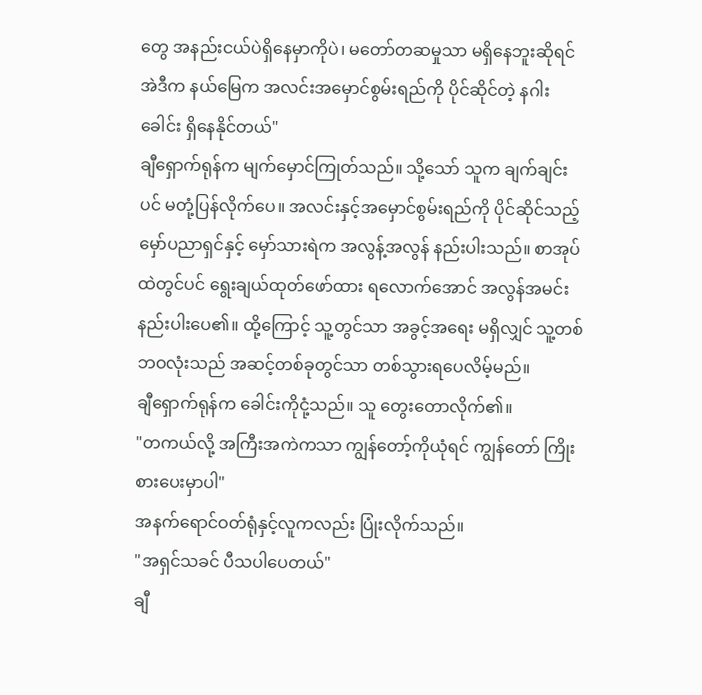တွေ အနည်းငယ်ပဲရှိနေမှာကိုပဲ၊ မတော်တဆမှုသာ မရှိနေဘူးဆိုရင် အဲဒီက နယ်မြေက အလင်းအမှောင်စွမ်းရည်ကို ပိုင်ဆိုင်တဲ့ နဂါးခေါင်း ရှိနေနိုင်တယ်"
ချီရှောက်ရုန်က မျက်မှောင်ကြုတ်သည်။ သို့သော် သူက ချက်ချင်းပင် မတုံ့ပြန်လိုက်ပေ။ အလင်းနှင့်အမှောင်စွမ်းရည်ကို ပိုင်ဆိုင်သည့် မှော်ပညာရှင်နှင့် မှော်သားရဲက အလွန့်အလွန် နည်းပါးသည်။ စာအုပ်ထဲတွင်ပင် ရွေးချယ်ထုတ်ဖော်ထား ရလောက်အောင် အလွန်အမင်း နည်းပါးပေ၏။ ထို့ကြောင့် သူ့တွင်သာ အခွင့်အရေး မရှိလျှင် သူ့တစ်ဘဝလုံးသည် အဆင့်တစ်ခုတွင်သာ တစ်သွားရပေလိမ့်မည်။
ချီရှောက်ရုန်က ခေါင်းကိုငုံ့သည်။ သူ တွေးတောလိုက်၏။
"တကယ်လို့ အကြီးအကဲကသာ ကျွန်တော့်ကိုယုံရင် ကျွန်တော် ကြိုးစားပေးမှာပါ"
အနက်ရောင်ဝတ်ရုံနှင့်လူကလည်း ပြုံးလိုက်သည်။
"အရှင်သခင် ပီသပါပေတယ်"
ချီ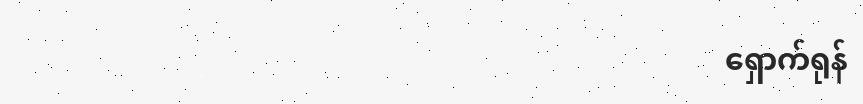ရှောက်ရုန်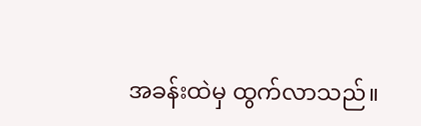အခန်းထဲမှ ထွက်လာသည်။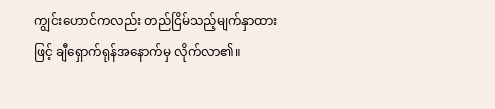ကျွင်းဟောင်ကလည်း တည်ငြိမ်သည့်မျက်နှာထားဖြင့် ချီရှောက်ရုန်အနောက်မှ လိုက်လာ၏။